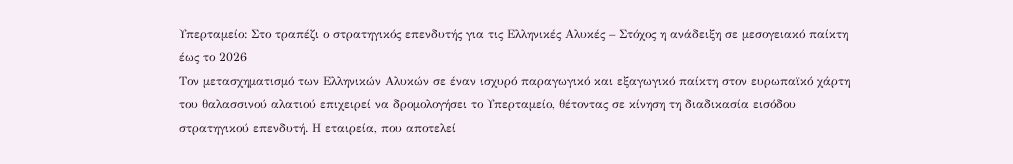Υπερταμείο: Στο τραπέζι ο στρατηγικός επενδυτής για τις Ελληνικές Αλυκές – Στόχος η ανάδειξη σε μεσογειακό παίκτη έως το 2026
Τον μετασχηματισμό των Ελληνικών Αλυκών σε έναν ισχυρό παραγωγικό και εξαγωγικό παίκτη στον ευρωπαϊκό χάρτη του θαλασσινού αλατιού επιχειρεί να δρομολογήσει το Υπερταμείο, θέτοντας σε κίνηση τη διαδικασία εισόδου στρατηγικού επενδυτή. Η εταιρεία, που αποτελεί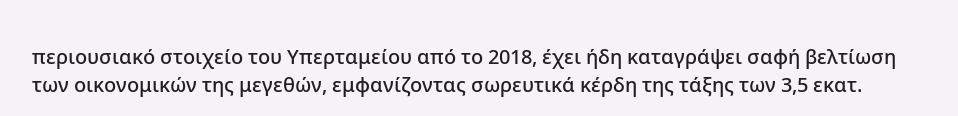περιουσιακό στοιχείο του Υπερταμείου από το 2018, έχει ήδη καταγράψει σαφή βελτίωση των οικονομικών της μεγεθών, εμφανίζοντας σωρευτικά κέρδη της τάξης των 3,5 εκατ.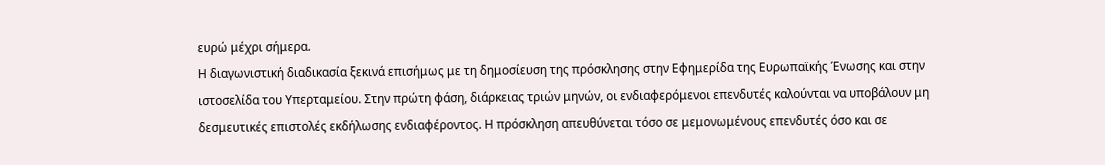ευρώ μέχρι σήμερα.
Η διαγωνιστική διαδικασία ξεκινά επισήμως με τη δημοσίευση της πρόσκλησης στην Εφημερίδα της Ευρωπαϊκής Ένωσης και στην ιστοσελίδα του Υπερταμείου. Στην πρώτη φάση, διάρκειας τριών μηνών, οι ενδιαφερόμενοι επενδυτές καλούνται να υποβάλουν μη δεσμευτικές επιστολές εκδήλωσης ενδιαφέροντος. Η πρόσκληση απευθύνεται τόσο σε μεμονωμένους επενδυτές όσο και σε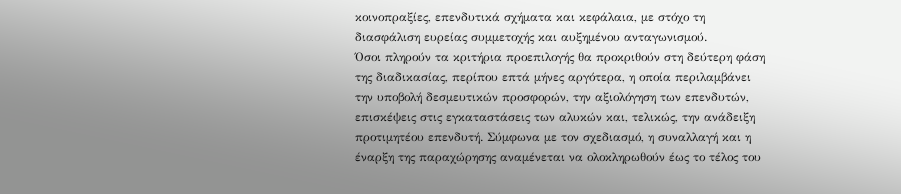κοινοπραξίες, επενδυτικά σχήματα και κεφάλαια, με στόχο τη διασφάλιση ευρείας συμμετοχής και αυξημένου ανταγωνισμού.
Όσοι πληρούν τα κριτήρια προεπιλογής θα προκριθούν στη δεύτερη φάση της διαδικασίας, περίπου επτά μήνες αργότερα, η οποία περιλαμβάνει την υποβολή δεσμευτικών προσφορών, την αξιολόγηση των επενδυτών, επισκέψεις στις εγκαταστάσεις των αλυκών και, τελικώς, την ανάδειξη προτιμητέου επενδυτή. Σύμφωνα με τον σχεδιασμό, η συναλλαγή και η έναρξη της παραχώρησης αναμένεται να ολοκληρωθούν έως το τέλος του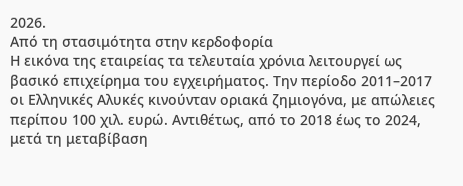2026.
Από τη στασιμότητα στην κερδοφορία
Η εικόνα της εταιρείας τα τελευταία χρόνια λειτουργεί ως βασικό επιχείρημα του εγχειρήματος. Την περίοδο 2011–2017 οι Ελληνικές Αλυκές κινούνταν οριακά ζημιογόνα, με απώλειες περίπου 100 χιλ. ευρώ. Αντιθέτως, από το 2018 έως το 2024, μετά τη μεταβίβαση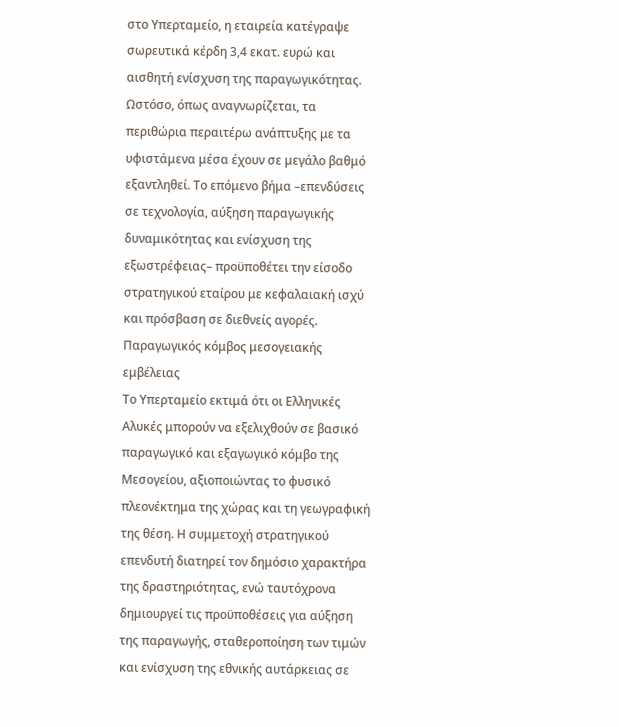στο Υπερταμείο, η εταιρεία κατέγραψε σωρευτικά κέρδη 3,4 εκατ. ευρώ και αισθητή ενίσχυση της παραγωγικότητας.
Ωστόσο, όπως αναγνωρίζεται, τα περιθώρια περαιτέρω ανάπτυξης με τα υφιστάμενα μέσα έχουν σε μεγάλο βαθμό εξαντληθεί. Το επόμενο βήμα –επενδύσεις σε τεχνολογία, αύξηση παραγωγικής δυναμικότητας και ενίσχυση της εξωστρέφειας– προϋποθέτει την είσοδο στρατηγικού εταίρου με κεφαλαιακή ισχύ και πρόσβαση σε διεθνείς αγορές.
Παραγωγικός κόμβος μεσογειακής εμβέλειας
Το Υπερταμείο εκτιμά ότι οι Ελληνικές Αλυκές μπορούν να εξελιχθούν σε βασικό παραγωγικό και εξαγωγικό κόμβο της Μεσογείου, αξιοποιώντας το φυσικό πλεονέκτημα της χώρας και τη γεωγραφική της θέση. Η συμμετοχή στρατηγικού επενδυτή διατηρεί τον δημόσιο χαρακτήρα της δραστηριότητας, ενώ ταυτόχρονα δημιουργεί τις προϋποθέσεις για αύξηση της παραγωγής, σταθεροποίηση των τιμών και ενίσχυση της εθνικής αυτάρκειας σε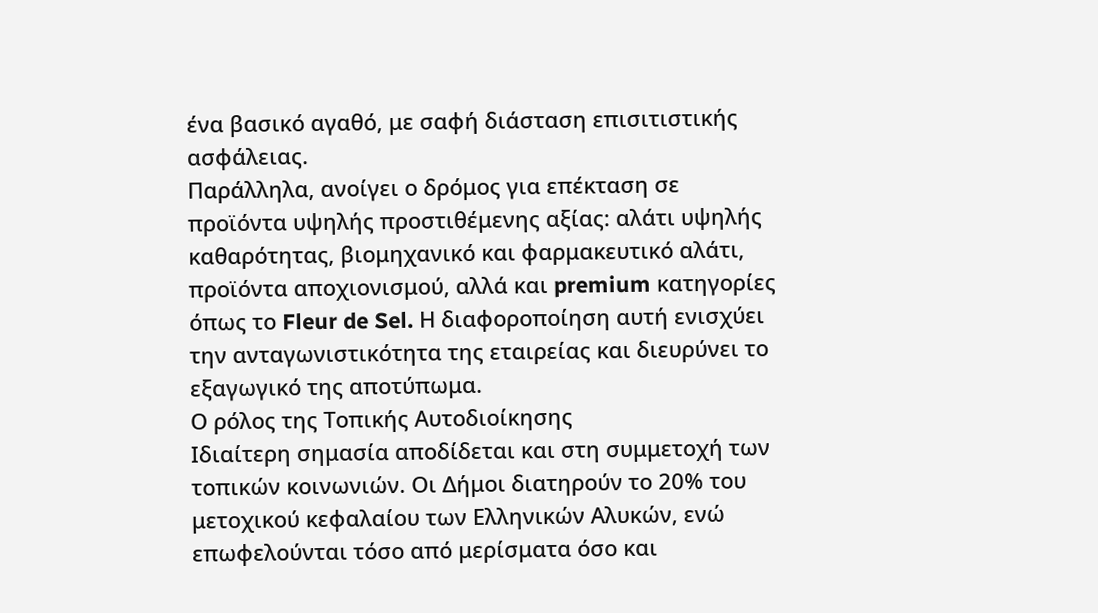ένα βασικό αγαθό, με σαφή διάσταση επισιτιστικής ασφάλειας.
Παράλληλα, ανοίγει ο δρόμος για επέκταση σε προϊόντα υψηλής προστιθέμενης αξίας: αλάτι υψηλής καθαρότητας, βιομηχανικό και φαρμακευτικό αλάτι, προϊόντα αποχιονισμού, αλλά και premium κατηγορίες όπως το Fleur de Sel. Η διαφοροποίηση αυτή ενισχύει την ανταγωνιστικότητα της εταιρείας και διευρύνει το εξαγωγικό της αποτύπωμα.
Ο ρόλος της Τοπικής Αυτοδιοίκησης
Ιδιαίτερη σημασία αποδίδεται και στη συμμετοχή των τοπικών κοινωνιών. Οι Δήμοι διατηρούν το 20% του μετοχικού κεφαλαίου των Ελληνικών Αλυκών, ενώ επωφελούνται τόσο από μερίσματα όσο και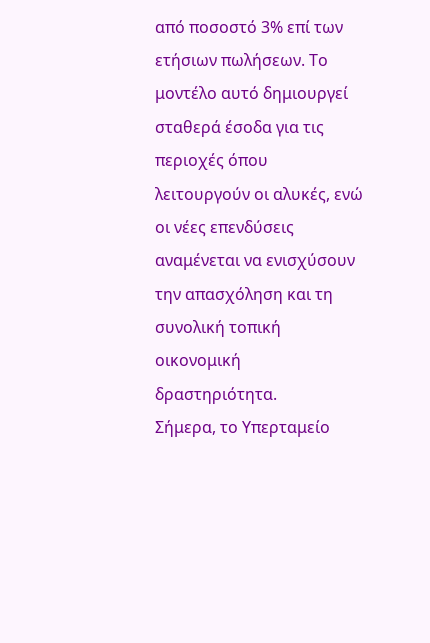από ποσοστό 3% επί των ετήσιων πωλήσεων. Το μοντέλο αυτό δημιουργεί σταθερά έσοδα για τις περιοχές όπου λειτουργούν οι αλυκές, ενώ οι νέες επενδύσεις αναμένεται να ενισχύσουν την απασχόληση και τη συνολική τοπική οικονομική δραστηριότητα.
Σήμερα, το Υπερταμείο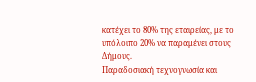κατέχει το 80% της εταιρείας, με το υπόλοιπο 20% να παραμένει στους Δήμους.
Παραδοσιακή τεχνογνωσία και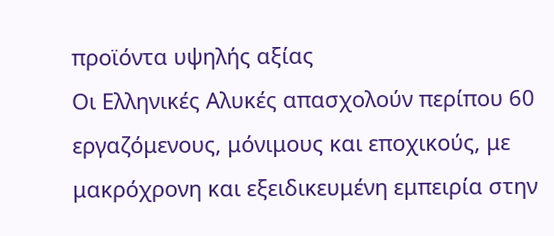προϊόντα υψηλής αξίας
Οι Ελληνικές Αλυκές απασχολούν περίπου 60 εργαζόμενους, μόνιμους και εποχικούς, με μακρόχρονη και εξειδικευμένη εμπειρία στην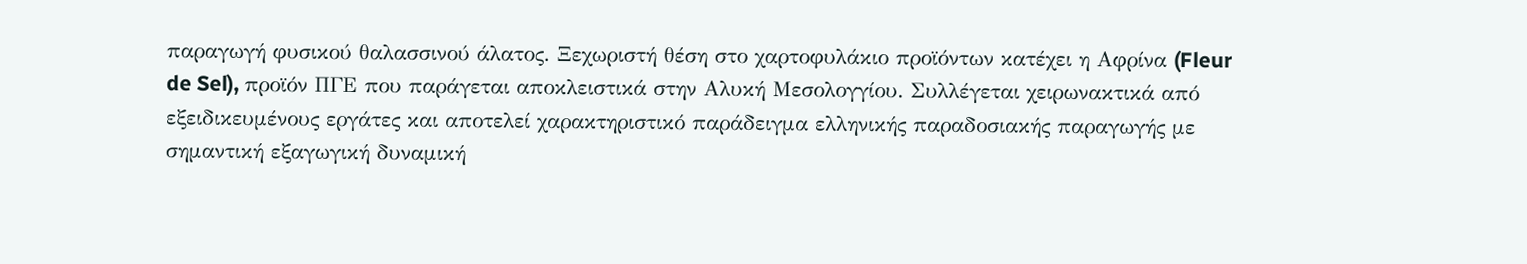παραγωγή φυσικού θαλασσινού άλατος. Ξεχωριστή θέση στο χαρτοφυλάκιο προϊόντων κατέχει η Αφρίνα (Fleur de Sel), προϊόν ΠΓΕ που παράγεται αποκλειστικά στην Αλυκή Μεσολογγίου. Συλλέγεται χειρωνακτικά από εξειδικευμένους εργάτες και αποτελεί χαρακτηριστικό παράδειγμα ελληνικής παραδοσιακής παραγωγής με σημαντική εξαγωγική δυναμική